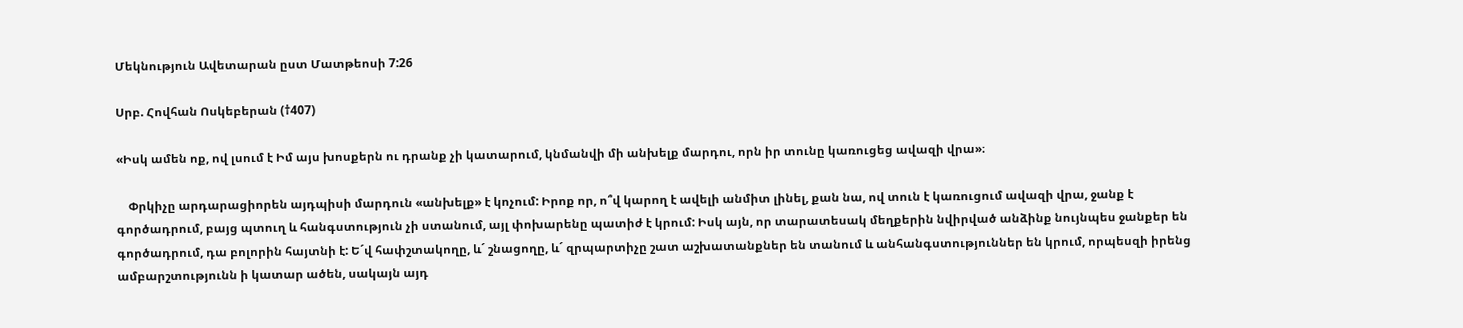Մեկնություն Ավետարան ըստ Մատթեոսի 7:26

Սրբ. Հովհան Ոսկեբերան (†407)

«Իսկ ամեն ոք, ով լսում է Իմ այս խոսքերն ու դրանք չի կատարում, կնմանվի մի անխելք մարդու, որն իր տունը կառուցեց ավազի վրա»։

    Փրկիչը արդարացիորեն այդպիսի մարդուն «անխելք» է կոչում: Իրոք որ, ո՞վ կարող է ավելի անմիտ լինել, քան նա, ով տուն է կառուցում ավազի վրա, ջանք է գործադրում, բայց պտուղ և հանգստություն չի ստանում, այլ փոխարենը պատիժ է կրում: Իսկ այն, որ տարատեսակ մեղքերին նվիրված անձինք նույնպես ջանքեր են գործադրում, դա բոլորին հայտնի է: Ե´վ հափշտակողը, և´ շնացողը, և´ զրպարտիչը շատ աշխատանքներ են տանում և անհանգստություններ են կրում, որպեսզի իրենց ամբարշտությունն ի կատար ածեն, սակայն այդ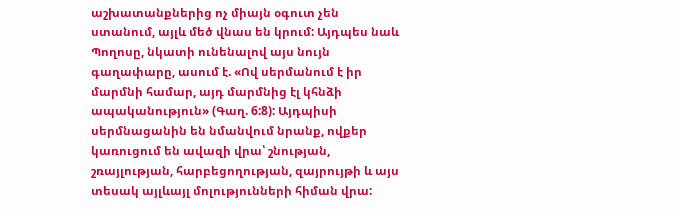աշխատանքներից ոչ միայն օգուտ չեն ստանում, այլև մեծ վնաս են կրում: Այդպես նաև Պողոսը, նկատի ունենալով այս նույն գաղափարը, ասում է. «Ով սերմանում է իր մարմնի համար, այդ մարմնից էլ կհնձի ապականություն» (Գաղ. 6:8): Այդպիսի սերմնացանին են նմանվում նրանք, ովքեր կառուցում են ավազի վրա՝ շնության, շռայլության, հարբեցողության, զայրույթի և այս տեսակ այլևայլ մոլությունների հիման վրա: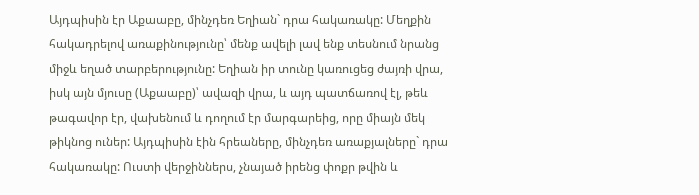Այդպիսին էր Աքաաբը, մինչդեռ Եղիան` դրա հակառակը: Մեղքին հակադրելով առաքինությունը՝ մենք ավելի լավ ենք տեսնում նրանց միջև եղած տարբերությունը: Եղիան իր տունը կառուցեց ժայռի վրա, իսկ այն մյուսը (Աքաաբը)՝ ավազի վրա, և այդ պատճառով էլ, թեև թագավոր էր, վախենում և դողում էր մարգարեից, որը միայն մեկ թիկնոց ուներ: Այդպիսին էին հրեաները, մինչդեռ առաքյալները` դրա հակառակը: Ուստի վերջիններս, չնայած իրենց փոքր թվին և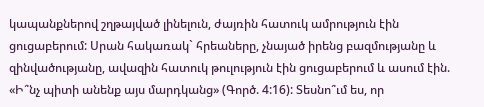կապանքներով շղթայված լինելուն, ժայռին հատուկ ամրություն էին ցուցաբերում: Սրան հակառակ` հրեաները, չնայած իրենց բազմությանը և զինվածությանը, ավազին հատուկ թուլություն էին ցուցաբերում և ասում էին. «Ի՞նչ պիտի անենք այս մարդկանց» (Գործ. 4:16): Տեսնո՞ւմ ես, որ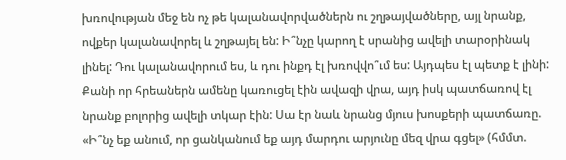խռովության մեջ են ոչ թե կալանավորվածներն ու շղթայվածները, այլ նրանք, ովքեր կալանավորել և շղթայել են: Ի՞նչը կարող է սրանից ավելի տարօրինակ լինել: Դու կալանավորում ես, և դու ինքդ էլ խռովվո՞ւմ ես: Այդպես էլ պետք է լինի: Քանի որ հրեաներն ամենը կառուցել էին ավազի վրա, այդ իսկ պատճառով էլ նրանք բոլորից ավելի տկար էին: Սա էր նաև նրանց մյուս խոսքերի պատճառը. «Ի՞նչ եք անում, որ ցանկանում եք այդ մարդու արյունը մեզ վրա գցել» (հմմտ.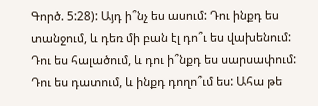Գործ. 5:28): Այդ ի՞նչ ես ասում: Դու ինքդ ես տանջում, և դեռ մի բան էլ դո՞ւ ես վախենում: Դու ես հալածում, և դու ի՞նքդ ես սարսափում: Դու ես դատում, և ինքդ դողո՞ւմ ես: Ահա թե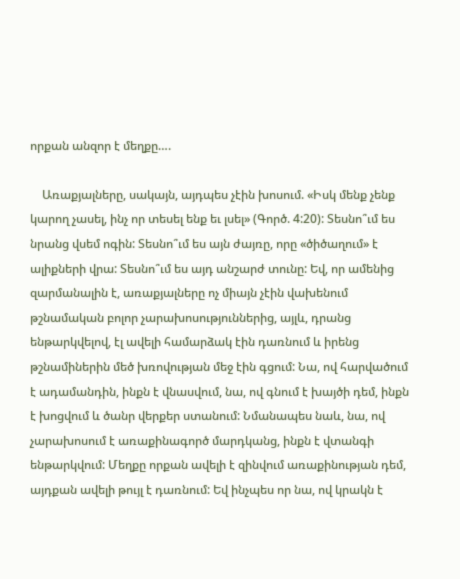որքան անզոր է մեղքը….

    Առաքյալները, սակայն, այդպես չէին խոսում. «Իսկ մենք չենք կարող չասել, ինչ որ տեսել ենք եւ լսել» (Գործ. 4:20): Տեսնո՞ւմ ես նրանց վսեմ ոգին: Տեսնո՞ւմ ես այն ժայռը, որը «ծիծաղում» է ալիքների վրա: Տեսնո՞ւմ ես այդ անշարժ տունը: Եվ, որ ամենից զարմանալին է, առաքյալները ոչ միայն չէին վախենում թշնամական բոլոր չարախոսություններից, այլև, դրանց ենթարկվելով, էլ ավելի համարձակ էին դառնում և իրենց թշնամիներին մեծ խռովության մեջ էին գցում: Նա, ով հարվածում է ադամանդին, ինքն է վնասվում, նա, ով գնում է խայծի դեմ, ինքն է խոցվում և ծանր վերքեր ստանում: Նմանապես նաև, նա, ով չարախոսում է առաքինագործ մարդկանց, ինքն է վտանգի ենթարկվում: Մեղքը որքան ավելի է զինվում առաքինության դեմ, այդքան ավելի թույլ է դառնում: Եվ ինչպես որ նա, ով կրակն է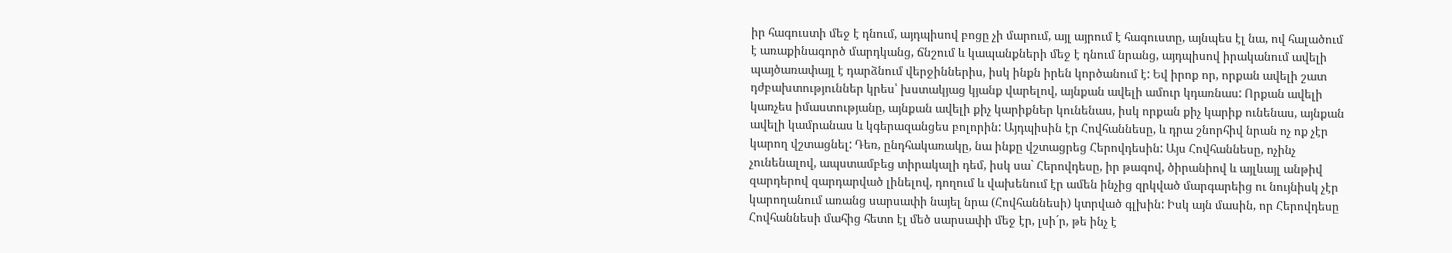իր հագուստի մեջ է դնում, այդպիսով բոցը չի մարում, այլ այրում է հագուստը, այնպես էլ նա, ով հալածում է առաքինագործ մարդկանց, ճնշում և կապանքների մեջ է դնում նրանց, այդպիսով իրականում ավելի պայծառափայլ է դարձնում վերջիններիս, իսկ ինքն իրեն կործանում է: Եվ իրոք որ, որքան ավելի շատ դժբախտություններ կրես՝ խստակյաց կյանք վարելով, այնքան ավելի ամուր կդառնաս: Որքան ավելի կառչես իմաստությանը, այնքան ավելի քիչ կարիքներ կունենաս, իսկ որքան քիչ կարիք ունենաս, այնքան ավելի կամրանաս և կգերազանցես բոլորին: Այդպիսին էր Հովհաննեսը, և դրա շնորհիվ նրան ոչ ոք չէր կարող վշտացնել: Դեռ, ընդհակառակը, նա ինքը վշտացրեց Հերովդեսին: Այս Հովհաննեսը, ոչինչ չունենալով, ապստամբեց տիրակալի դեմ, իսկ սա` Հերովդեսը, իր թագով, ծիրանիով և այլևայլ անթիվ զարդերով զարդարված լինելով, դողում և վախենում էր ամեն ինչից զրկված մարգարեից ու նույնիսկ չէր կարողանում առանց սարսափի նայել նրա (Հովհաննեսի) կտրված գլխին: Իսկ այն մասին, որ Հերովդեսը Հովհաննեսի մահից հետո էլ մեծ սարսափի մեջ էր, լսի´ր, թե ինչ է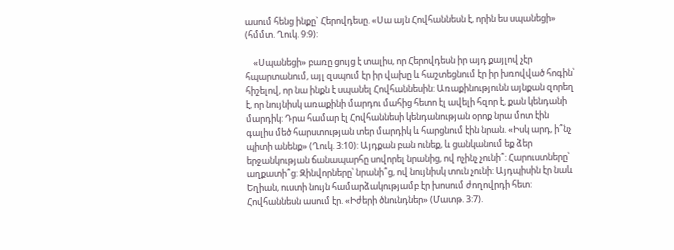ասում հենց ինքը` Հերովդեսը. «Սա այն Հովհաննեսն է, որին ես սպանեցի» (հմմտ. Ղուկ. 9:9):

    «Սպանեցի» բառը ցույց է տալիս, որ Հերովդեսն իր այդ քայլով չէր հպարտանում, այլ զսպում էր իր վախը և հաշտեցնում էր իր խռովված հոգին՝ հիշելով, որ նա ինքն է սպանել Հովհաննեսին: Առաքինությունն այնքան զորեղ է, որ նույնիսկ առաքինի մարդու մահից հետո էլ ավելի հզոր է, քան կենդանի մարդիկ: Դրա համար էլ Հովհաննեսի կենդանության օրոք նրա մոտ էին գալիս մեծ հարստության տեր մարդիկ և հարցնում էին նրան. «Իսկ արդ, ի՞նչ պիտի անենք» (Ղուկ. 3:10): Այդքան բան ունեք, և ցանկանում եք ձեր երջանկության ճանապարհը սովորել նրանից, ով ոչինչ չունի՞: Հարուստները՝ աղքատի՞ց: Զինվորները՝ նրանի՞ց, ով նույնիսկ տուն չունի: Այդպիսին էր նաև Եղիան, ուստի նույն համարձակությամբ էր խոսում ժողովրդի հետ: Հովհաննեսն ասում էր. «Իժերի ծնունդներ» (Մատթ. 3:7).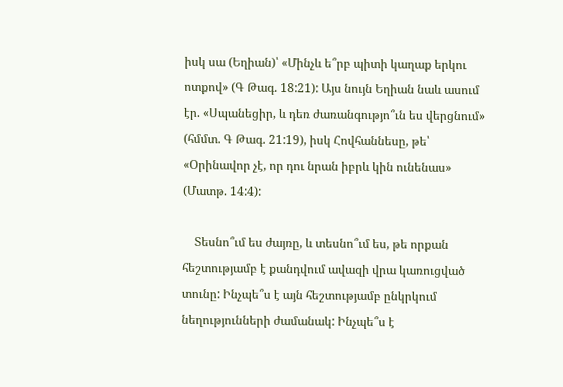իսկ սա (Եղիան)՝ «Մինչև ե՞րբ պիտի կաղաք երկու ոտքով» (Գ Թագ. 18:21): Այս նույն Եղիան նաև ասում էր. «Սպանեցիր, և դեռ ժառանգությո՞ւն ես վերցնում» (հմմտ. Գ Թագ. 21:19), իսկ Հովհաննեսը, թե՝ «Օրինավոր չէ, որ դու նրան իբրև կին ունենաս» (Մատթ. 14:4):

    Տեսնո՞ւմ ես ժայռը, և տեսնո՞ւմ ես, թե որքան հեշտությամբ է քանդվում ավազի վրա կառուցված տունը: Ինչպե՞ս է այն հեշտությամբ ընկրկում նեղությունների ժամանակ: Ինչպե՞ս է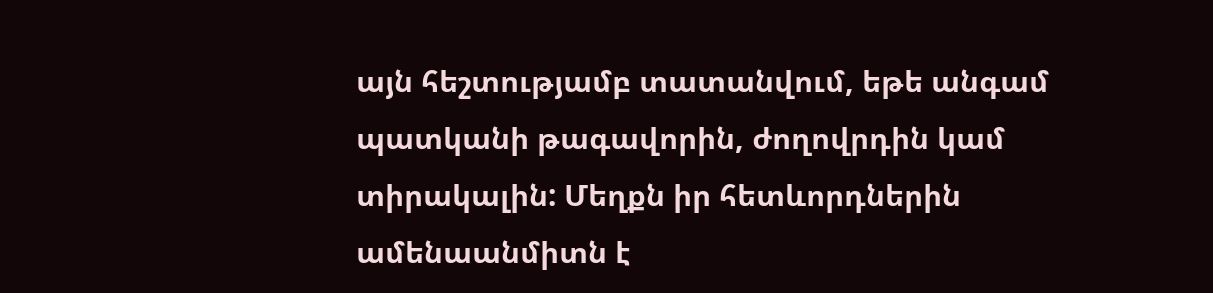այն հեշտությամբ տատանվում, եթե անգամ պատկանի թագավորին, ժողովրդին կամ տիրակալին: Մեղքն իր հետևորդներին ամենաանմիտն է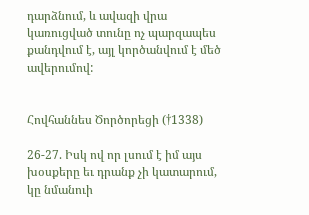դարձնում, և ավազի վրա կառուցված տունը ոչ պարզապես քանդվում է, այլ կործանվում է մեծ ավերումով:


Հովհաննես Ծործորեցի (†1338)

26-27. Իսկ ով որ լսում է իմ այս խօսքերը եւ դրանք չի կատարում, կը նմանուի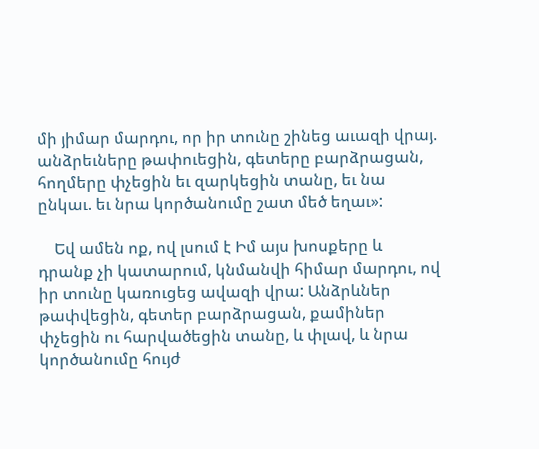մի յիմար մարդու, որ իր տունը շինեց աւազի վրայ. անձրեւները թափուեցին, գետերը բարձրացան, հողմերը փչեցին եւ զարկեցին տանը, եւ նա ընկաւ. եւ նրա կործանումը շատ մեծ եղաւ»:

    Եվ ամեն ոք, ով լսում է Իմ այս խոսքերը և դրանք չի կատարում, կնմանվի հիմար մարդու, ով իր տունը կառուցեց ավազի վրա: Անձրևներ թափվեցին, գետեր բարձրացան, քամիներ փչեցին ու հարվածեցին տանը, և փլավ, և նրա կործանումը հույժ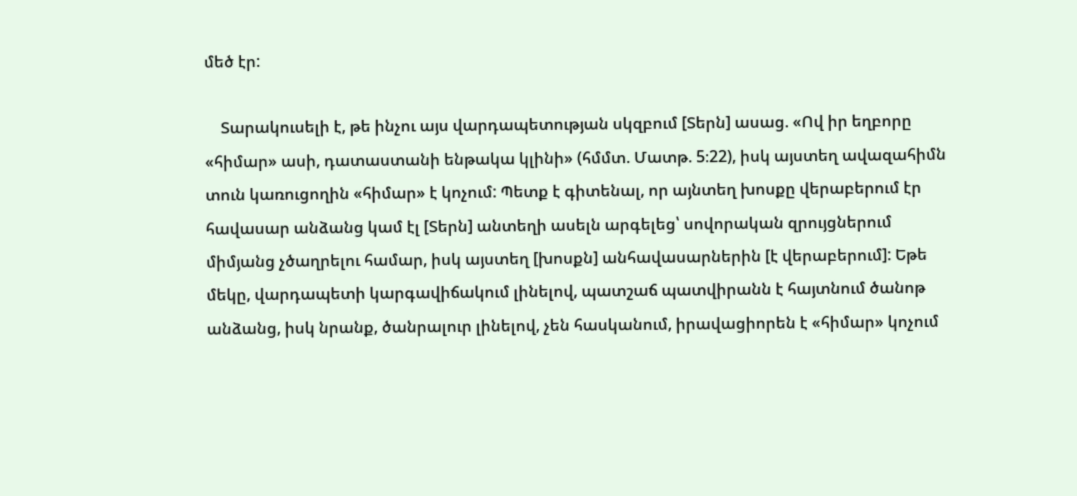մեծ էր:

    Տարակուսելի է, թե ինչու այս վարդապետության սկզբում [Տերն] ասաց. «Ով իր եղբորը «հիմար» ասի, դատաստանի ենթակա կլինի» (հմմտ. Մատթ. 5։22), իսկ այստեղ ավազահիմն տուն կառուցողին «հիմար» է կոչում: Պետք է գիտենալ, որ այնտեղ խոսքը վերաբերում էր հավասար անձանց կամ էլ [Տերն] անտեղի ասելն արգելեց՝ սովորական զրույցներում միմյանց չծաղրելու համար, իսկ այստեղ [խոսքն] անհավասարներին [է վերաբերում]: Եթե մեկը, վարդապետի կարգավիճակում լինելով, պատշաճ պատվիրանն է հայտնում ծանոթ անձանց, իսկ նրանք, ծանրալուր լինելով, չեն հասկանում, իրավացիորեն է «հիմար» կոչում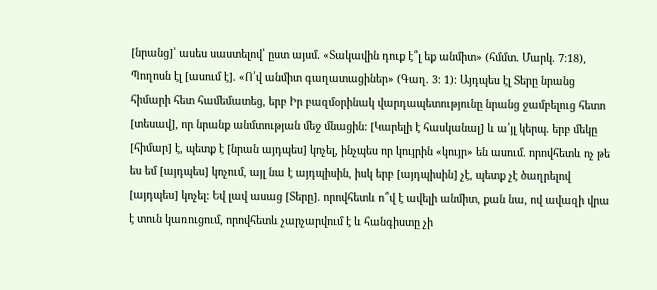[նրանց]՝ ասես սաստելով՝ ըստ այսմ. «Տակավին դուք է՞լ եք անմիտ» (հմմտ. Մարկ. 7։18), Պողոսն էլ [ասում է]. «Ո՛վ անմիտ գաղատացիներ» (Գաղ. 3։ 1): Այդպես էլ Տերը նրանց հիմարի հետ համեմատեց, երբ Իր բազմօրինակ վարդապետությունը նրանց ջամբելուց հետո [տեսավ], որ նրանք անմտության մեջ մնացին: [Կարելի է հասկանալ] և ա՛յլ կերպ. երբ մեկը [հիմար] է, պետք է [նրան այդպես] կոչել, ինչպես որ կույրին «կույր» են ասում. որովհետև ոչ թե ես եմ [այդպես] կոչում, այլ նա է այդպիսին, իսկ երբ [այդպիսին] չէ, պետք չէ ծաղրելով [այդպես] կոչել: Եվ լավ ասաց [Տերը]. որովհետև ո՞վ է ավելի անմիտ, քան նա, ով ավազի վրա է տուն կառուցում, որովհետև չարչարվում է և հանգիստը չի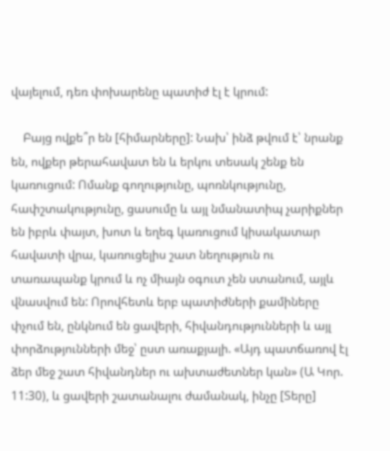վայելում, դեռ փոխարենը պատիժ էլ է կրում:

    Բայց ովքե՞ր են [հիմարները]: Նախ՝ ինձ թվում է՝ նրանք են, ովքեր թերահավատ են և երկու տեսակ շենք են կառուցում: Ոմանք գողությունը, պոռնկությունը, հափշտակությունը, ցասումը և այլ նմանատիպ չարիքներ են իբրև փայտ, խոտ և եղեգ կառուցում կիսակատար հավատի վրա, կառուցելիս շատ նեղություն ու տառապանք կրում և ոչ միայն օգուտ չեն ստանում, այլև վնասվում են: Որովհետև երբ պատիժների քամիները փչում են, ընկնում են ցավերի, հիվանդությունների և այլ փորձությունների մեջ՝ ըստ առաքյալի. «Այդ պատճառով էլ ձեր մեջ շատ հիվանդներ ու ախտաժետներ կան» (Ա Կոր. 11:30), և ցավերի շատանալու ժամանակ, ինչը [Տերը]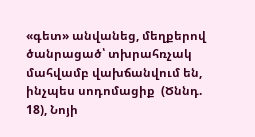«գետ» անվանեց, մեղքերով ծանրացած՝ տխրահռչակ մահվամբ վախճանվում են, ինչպես սոդոմացիք  (Ծննդ. 18), Նոյի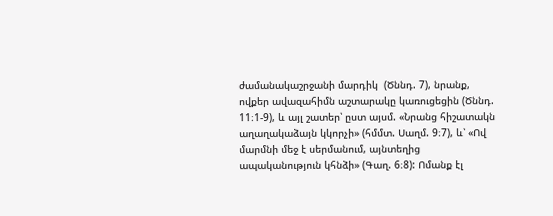ժամանակաշրջանի մարդիկ  (Ծննդ. 7), նրանք, ովքեր ավազահիմն աշտարակը կառուցեցին (Ծննդ. 11։1-9), և այլ շատեր՝ ըստ այսմ. «Նրանց հիշատակն աղաղակաձայն կկորչի» (հմմտ. Սաղմ. 9։7), և՝ «Ով մարմնի մեջ է սերմանում, այնտեղից ապականություն կհնձի» (Գաղ. 6։8): Ոմանք էլ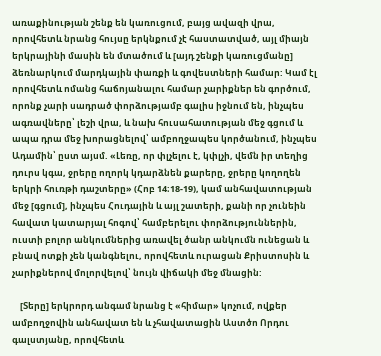առաքինության շենք են կառուցում, բայց ավազի վրա, որովհետև նրանց հույսը երկնքում չէ հաստատված, այլ միայն երկրայինի մասին են մտածում և [այդ շենքի կառուցմանը] ձեռնարկում մարդկային փառքի և գովեստների համար: Կամ էլ որովհետև ոմանց հաճոյանալու համար չարիքներ են գործում, որոնք չարի սադրած փորձությամբ գալիս իջնում են, ինչպես ագռավները՝ լեշի վրա, և նախ հուսահատության մեջ գցում և ապա դրա մեջ խորացնելով՝ ամբողջապես կործանում, ինչպես Ադամին՝ ըստ այսմ. «Լեռը, որ փլչելու է, կփլչի, վեմն իր տեղից դուրս կգա, ջրերը ողորկ կդարձնեն քարերը, ջրերը կողողեն երկրի հուռթի դաշտերը» (Հոբ 14։18-19), կամ անհավատության մեջ [գցում], ինչպես Հուդային և այլ շատերի, քանի որ չունեին հավատ կատարյալ հոգով՝ համբերելու փորձություններին, ուստի բոլոր անկումներից առավել ծանր անկումն ունեցան և բնավ ոտքի չեն կանգնելու, որովհետև ուրացան Քրիստոսին և չարիքներով մոլորվելով՝ նույն վիճակի մեջ մնացին:

    [Տերը] երկրորդ անգամ նրանց է «հիմար» կոչում, ովքեր ամբողջովին անհավատ են և չհավատացին Աստծո Որդու գալստյանը, որովհետև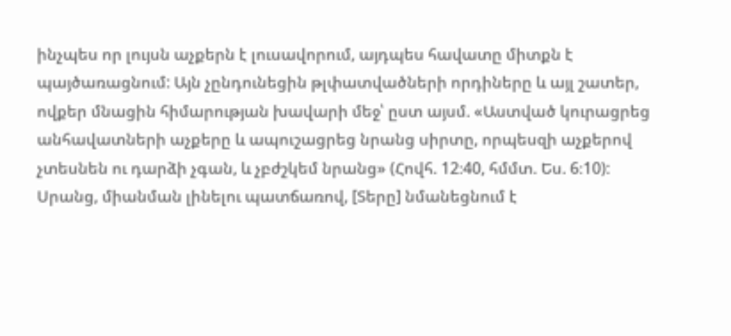ինչպես որ լույսն աչքերն է լուսավորում, այդպես հավատը միտքն է պայծառացնում: Այն չընդունեցին թլփատվածների որդիները և այլ շատեր, ովքեր մնացին հիմարության խավարի մեջ՝ ըստ այսմ. «Աստված կուրացրեց անհավատների աչքերը և ապուշացրեց նրանց սիրտը, որպեսզի աչքերով չտեսնեն ու դարձի չգան, և չբժշկեմ նրանց» (Հովհ. 12։40, հմմտ. Ես. 6։10): Սրանց, միանման լինելու պատճառով, [Տերը] նմանեցնում է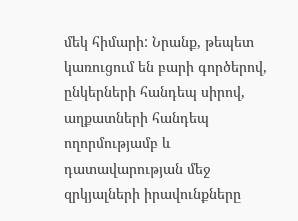մեկ հիմարի: Նրանք, թեպետ կառուցում են բարի գործերով, ընկերների հանդեպ սիրով, աղքատների հանդեպ ողորմությամբ և դատավարության մեջ զրկյալների իրավունքները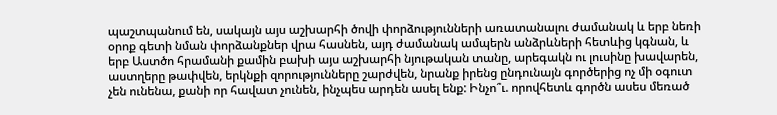պաշտպանում են, սակայն այս աշխարհի ծովի փորձությունների առատանալու ժամանակ և երբ նեռի օրոք գետի նման փորձանքներ վրա հասնեն, այդ ժամանակ ամպերն անձրևների հետևից կգնան, և երբ Աստծո հրամանի քամին բախի այս աշխարհի նյութական տանը, արեգակն ու լուսինը խավարեն, աստղերը թափվեն, երկնքի զորությունները շարժվեն, նրանք իրենց ընդունայն գործերից ոչ մի օգուտ չեն ունենա, քանի որ հավատ չունեն, ինչպես արդեն ասել ենք: Ինչո՞ւ. որովհետև գործն ասես մեռած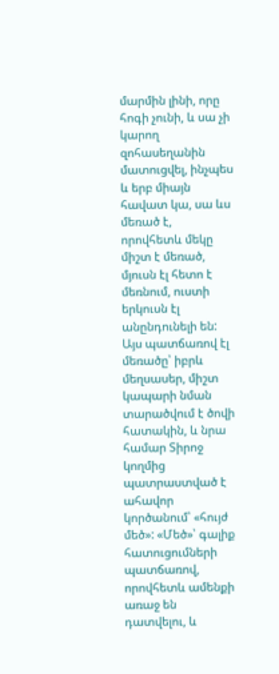մարմին լինի, որը հոգի չունի, և սա չի կարող զոհասեղանին մատուցվել, ինչպես և երբ միայն հավատ կա, սա ևս մեռած է, որովհետև մեկը միշտ է մեռած, մյուսն էլ հետո է մեռնում, ուստի երկուսն էլ անընդունելի են: Այս պատճառով էլ մեռածը՝ իբրև մեղսասեր, միշտ կապարի նման տարածվում է ծովի հատակին, և նրա համար Տիրոջ կողմից պատրաստված է ահավոր կործանում՝ «հույժ մեծ»: «Մեծ»՝ գալիք հատուցումների պատճառով, որովհետև ամենքի առաջ են դատվելու, և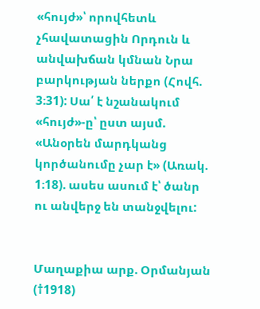«հույժ»՝ որովհետև չհավատացին Որդուն և անվախճան կմնան Նրա բարկության ներքո (Հովհ. 3։31): Սա՛ է նշանակում «հույժ»-ը՝ ըստ այսմ. «Անօրեն մարդկանց կործանումը չար է» (Առակ. 1։18). ասես ասում է՝ ծանր ու անվերջ են տանջվելու:


Մաղաքիա արք. Օրմանյան (†1918)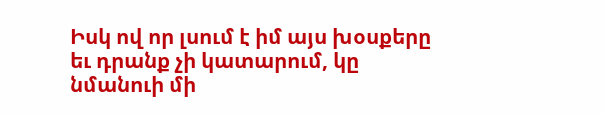Իսկ ով որ լսում է իմ այս խօսքերը եւ դրանք չի կատարում, կը նմանուի մի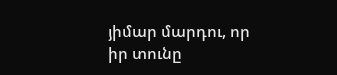յիմար մարդու, որ իր տունը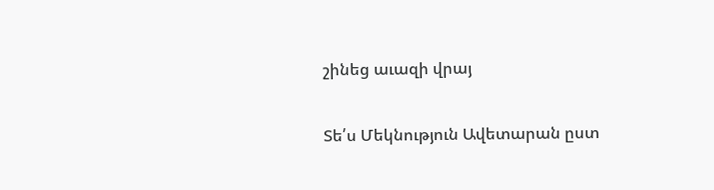շինեց աւազի վրայ

Տե՛ս Մեկնություն Ավետարան ըստ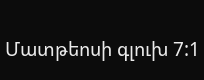Մատթեոսի գլուխ 7:1